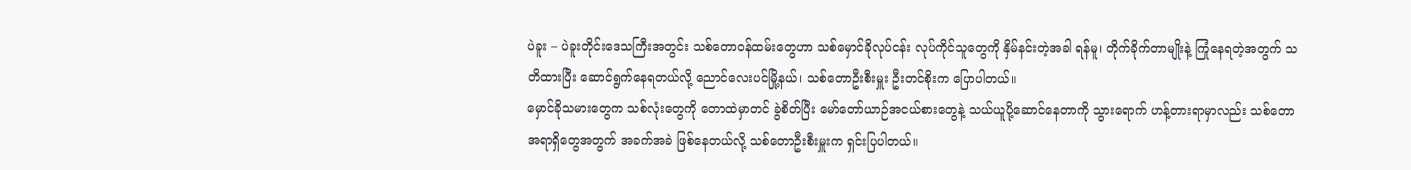ပဲခူး – ပဲခူးတိုင်းဒေသကြီးအတွင်း သစ်တောဝန်ထမ်းတွေဟာ သစ်မှောင်ခိုလုပ်ငန်း လုပ်ကိုင်သူတွေကို နှိမ်နင်းတဲ့အခါ ရန်မူ၊ တိုက်ခိုက်တာမျိုးနဲ့ ကြုံနေရတဲ့အတွက် သတိထားပြီး ဆောင်ရွက်နေရတယ်လို့ ညောင်လေးပင်မြို့နယ်၊ သစ်တောဦးစီးမှူး ဦးတင်စိုးက ပြောပါတယ်။
မှောင်ခိုသမားတွေက သစ်လုံးတွေကို တောထဲမှာတင် ခွဲစိတ်ပြီး မော်တော်ယာဉ်အငယ်စားတွေနဲ့ သယ်ယူပို့ဆောင်နေတာကို သွားရောက် ဟန့်တားရာမှာလည်း သစ်တောအရာရှိတွေအတွက် အခက်အခဲ ဖြစ်နေတယ်လို့ သစ်တောဦးစီးမှူးက ရှင်းပြပါတယ်။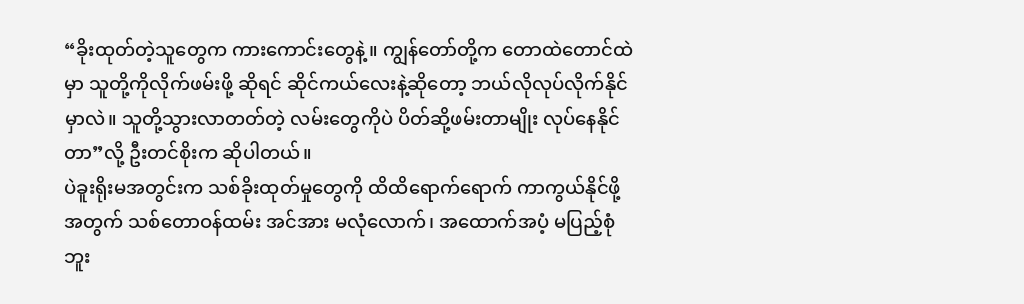“ခိုးထုတ်တဲ့သူတွေက ကားကောင်းတွေနဲ့။ ကျွန်တော်တို့က တောထဲတောင်ထဲမှာ သူတို့ကိုလိုက်ဖမ်းဖို့ ဆိုရင် ဆိုင်ကယ်လေးနဲ့ဆိုတော့ ဘယ်လိုလုပ်လိုက်နိုင်မှာလဲ။ သူတို့သွားလာတတ်တဲ့ လမ်းတွေကိုပဲ ပိတ်ဆို့ဖမ်းတာမျိုး လုပ်နေနိုင်တာ”လို့ ဦးတင်စိုးက ဆိုပါတယ်။
ပဲခူးရိုးမအတွင်းက သစ်ခိုးထုတ်မှုတွေကို ထိထိရောက်ရောက် ကာကွယ်နိုင်ဖို့အတွက် သစ်တောဝန်ထမ်း အင်အား မလုံလောက်၊ အထောက်အပံ့ မပြည့်စုံဘူး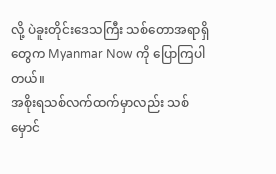လို့ ပဲခူးတိုင်းဒေသကြီး သစ်တောအရာရှိတွေက Myanmar Now ကို ပြောကြပါတယ်။
အစိုးရသစ်လက်ထက်မှာလည်း သစ်မှောင်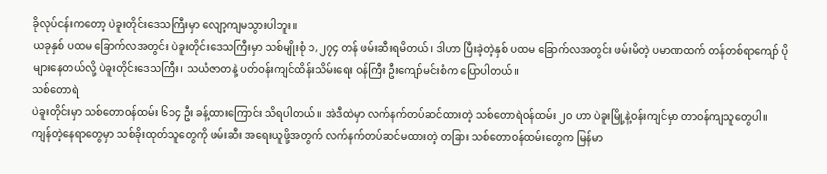ခိုလုပ်ငန်းကတော့ ပဲခူးတိုင်းဒေသကြီးမှာ လျော့ကျမသွားပါဘူး။
ယခုနှစ် ပထမ ခြောက်လအတွင်း ပဲခူးတိုင်းဒေသကြီးမှာ သစ်မျိုးစုံ ၁,၂၇၄ တန် ဖမ်းဆီးရမိတယ်၊ ဒါဟာ ပြီးခဲ့တဲ့နှစ် ပထမ ခြောက်လအတွင်း ဖမ်းမိတဲ့ ပမာဏထက် တန်တစ်ရာကျော် ပိုများနေတယ်လို့ ပဲခူးတိုင်းဒေသကြီး၊ သယံဇာတနဲ့ ပတ်ဝန်းကျင်ထိန်းသိမ်းရေး ဝန်ကြီး ဦးကျော်မင်းစံက ပြောပါတယ်။
သစ်တောရဲ
ပဲခူးတိုင်းမှာ သစ်တောဝန်ထမ်း ၆၁၄ ဦး ခန့်ထားကြောင်း သိရပါတယ်။ အဲဒီထဲမှာ လက်နက်တပ်ဆင်ထားတဲ့ သစ်တောရဲဝန်ထမ်း ၂ဝ ဟာ ပဲခူးမြို့နဲ့ဝန်းကျင်မှာ တာဝန်ကျသူတွေပါ။
ကျန်တဲ့နေရာတွေမှာ သစ်ခိုးထုတ်သူတွေကို ဖမ်းဆီး အရေးယူဖို့အတွက် လက်နက်တပ်ဆင်မထားတဲ့ တခြား သစ်တောဝန်ထမ်းတွေက မြန်မာ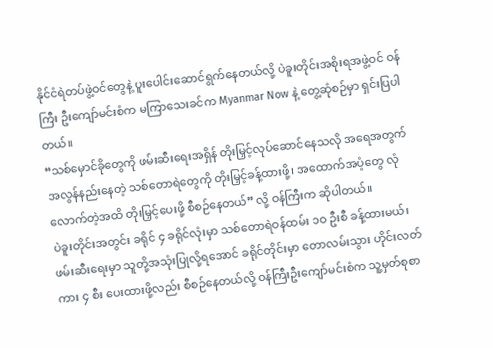နိုင်ငံရဲတပ်ဖွဲ့ဝင်တွေနဲ့ ပူးပေါင်းဆောင်ရွက်နေတယ်လို့ ပဲခူးတိုင်းအစိုးရအဖွဲ့ဝင် ဝန်ကြီး ဦးကျော်မင်းစံက မကြာသေးခင်က Myanmar Now နဲ့ တွေ့ဆုံစဉ်မှာ ရှင်းပြပါတယ်။
“သစ်မှောင်ခိုတွေကို ဖမ်းဆီးရေးအရှိန် တိုးမြှင့်လုပ်ဆောင်နေသလို အရေအတွက် အလွန်နည်းနေတဲ့ သစ်တောရဲတွေကို တိုးမြှင့်ခန့်ထားဖို့၊ အထောက်အပံ့တွေ လုံလောက်တဲ့အထိ တိုးမြှင့်ပေးဖို့ စီစဉ်နေတယ်” လို့ ဝန်ကြီးက ဆိုပါတယ်။
ပဲခူးတိုင်းအတွင်း ခရိုင် ၄ ခရိုင်လုံးမှာ သစ်တောရဲဝန်ထမ်း ၁ဝ ဦးစီ ခန့်ထားမယ်၊ ဖမ်းဆီးရေးမှာ သူတို့အသုံးပြုလို့ရအောင် ခရိုင်တိုင်းမှာ တောလမ်းသွား ဟိုင်းလတ်ကား ၄ စီး ပေးထားဖို့လည်း စီစဉ်နေတယ်လို့ ဝန်ကြီးဦးကျော်မင်းစံက သူ့မှတ်စုစာ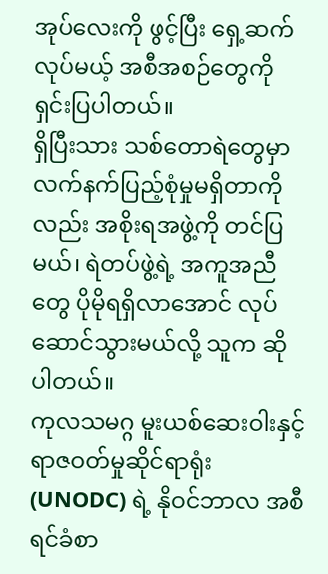အုပ်လေးကို ဖွင့်ပြီး ရှေ့ဆက် လုပ်မယ့် အစီအစဉ်တွေကို ရှင်းပြပါတယ်။
ရှိပြီးသား သစ်တောရဲတွေမှာ လက်နက်ပြည့်စုံမှုမရှိတာကိုလည်း အစိုးရအဖွဲ့ကို တင်ပြမယ်၊ ရဲတပ်ဖွဲ့ရဲ့ အကူအညီတွေ ပိုမိုရရှိလာအောင် လုပ်ဆောင်သွားမယ်လို့ သူက ဆိုပါတယ်။
ကုလသမဂ္ဂ မူးယစ်ဆေးဝါးနှင့် ရာဇဝတ်မှုဆိုင်ရာရုံး (UNODC) ရဲ့ နိုဝင်ဘာလ အစီရင်ခံစာ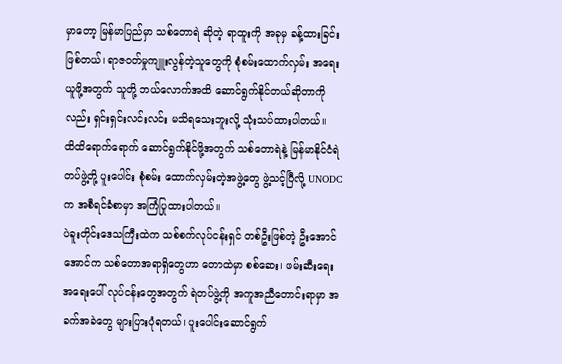မှာတော့ မြန်မာပြည်မှာ သစ်တောရဲ ဆိုတဲ့ ရာထူးကို အခုမှ ခန့်ထားခြင်း ဖြစ်တယ်၊ ရာဇဝတ်မှုကျူးလွန်တဲ့သူတွေကို စုံစမ်းထောက်လှမ်း အရေးယူဖို့အတွက် သူတို့ ဘယ်လောက်အထိ ဆောင်ရွက်နိုင်တယ်ဆိုတာကိုလည်း ရှင်းရှင်းလင်းလင်း မသိရသေးဘူးလို့ သုံးသပ်ထားပါတယ်။
ထိထိရောက်ရောက် ဆောင်ရွက်နိုင်ဖို့အတွက် သစ်တောရဲနဲ့ မြန်မာနိုင်ငံရဲတပ်ဖွဲ့တို့ ပူးပေါင်း စုံစမ်း ထောက်လှမ်းတဲ့အဖွဲ့တွေ ဖွဲ့သင့်ပြီလို့ UNODC က အစီရင်ခံစာမှာ အကြံပြုထားပါတယ်။
ပဲခူးတိုင်းဒေသကြီးထဲက သစ်စက်လုပ်ငန်းရှင် တစ်ဦးဖြစ်တဲ့ ဦးအောင်အောင်က သစ်တောအရာရှိတွေဟာ တောထဲမှာ စစ်ဆေး၊ ဖမ်းဆီးရေး အရေးပေါ် လုပ်ငန်းတွေအတွက် ရဲတပ်ဖွဲ့ကို အကူအညီတောင်းရာမှာ အခက်အခဲတွေ များပြားပုံရတယ်၊ ပူးပေါင်းဆောင်ရွက်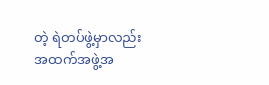တဲ့ ရဲတပ်ဖွဲ့မှာလည်း အထက်အဖွဲ့အ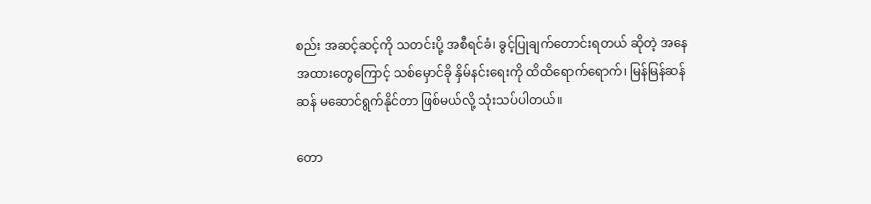စည်း အဆင့်ဆင့်ကို သတင်းပို့ အစီရင်ခံ၊ ခွင့်ပြုချက်တောင်းရတယ် ဆိုတဲ့ အနေအထားတွေကြောင့် သစ်မှောင်ခို နှိမ်နင်းရေးကို ထိထိရောက်ရောက်၊ မြန်မြန်ဆန်ဆန် မဆောင်ရွက်နိုင်တာ ဖြစ်မယ်လို့ သုံးသပ်ပါတယ်။

တော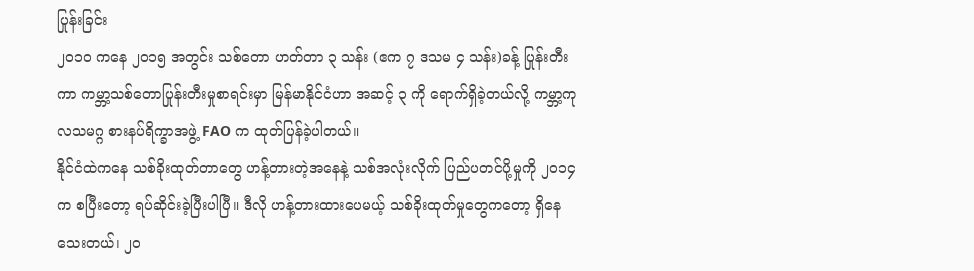ပြုန်းခြင်း
၂ဝ၁ဝ ကနေ ၂ဝ၁၅ အတွင်း သစ်တော ဟတ်တာ ၃ သန်း (ဧက ၇ ဒသမ ၄ သန်း)ခန့် ပြုန်းတီးကာ ကမ္ဘာ့သစ်တောပြုန်းတီးမှုစာရင်းမှာ မြန်မာနိုင်ငံဟာ အဆင့် ၃ ကို ရောက်ရှိခဲ့တယ်လို့ ကမ္ဘာ့ကုလသမဂ္ဂ စားနပ်ရိက္ခာအဖွဲ့ FAO က ထုတ်ပြန်ခဲ့ပါတယ်။
နိုင်ငံထဲကနေ သစ်ခိုးထုတ်တာတွေ ဟန့်တားတဲ့အနေနဲ့ သစ်အလုံးလိုက် ပြည်ပတင်ပို့မှုကို ၂ဝ၁၄ က စပြီးတော့ ရပ်ဆိုင်းခဲ့ပြီးပါပြီ။ ဒီလို ဟန့်တားထားပေမယ့် သစ်ခိုးထုတ်မှုတွေကတော့ ရှိနေသေးတယ်၊ ၂ဝ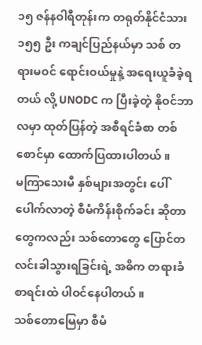၁၅ ဇန်နဝါရီတုန်းက တရုတ်နိုင်ငံသား ၁၅၅ ဦး ကချင်ပြည်နယ်မှာ သစ် တရားမဝင် ရောင်းဝယ်မှုနဲ့ အရေးယူခံခဲ့ရတယ် လို့ UNODC က ပြီးခဲ့တဲ့ နိုဝင်ဘာလမှာ ထုတ်ပြန်တဲ့ အစီရင်ခံစာ တစ်စောင်မှာ ထောက်ပြထားပါတယ်။
မကြာသေးမီ နှစ်များအတွင်း ပေါ်ပေါက်လာတဲ့ စီမံကိန်းစိုက်ခင်း ဆိုတာတွေကလည်း သစ်တောတွေ ပြောင်တလင်းခါသွားရခြင်းရဲ့ အဓိက တရားခံစာရင်းထဲ ပါဝင်နေပါတယ်။
သစ်တောမြေမှာ စီမံ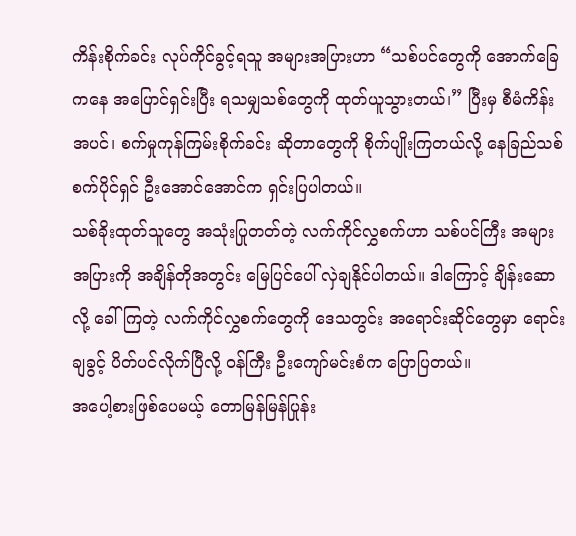ကိန်းစိုက်ခင်း လုပ်ကိုင်ခွင့်ရသူ အများအပြားဟာ “သစ်ပင်တွေကို အောက်ခြေကနေ အပြောင်ရှင်းပြီး ရသမျှသစ်တွေကို ထုတ်ယူသွားတယ်၊” ပြီးမှ စီမံကိန်းအပင်၊ စက်မှုကုန်ကြမ်းစိုက်ခင်း ဆိုတာတွေကို စိုက်ပျိုးကြတယ်လို့ နေခြည်သစ်စက်ပိုင်ရှင် ဦးအောင်အောင်က ရှင်းပြပါတယ်။
သစ်ခိုးထုတ်သူတွေ အသုံးပြုတတ်တဲ့ လက်ကိုင်လွှစက်ဟာ သစ်ပင်ကြီး အများအပြားကို အချိန်တိုအတွင်း မြေပြင်ပေါ် လှဲချနိုင်ပါတယ်။ ဒါကြောင့် ချိန်းဆော လို့ ခေါ်ကြတဲ့ လက်ကိုင်လွှစက်တွေကို ဒေသတွင်း အရောင်းဆိုင်တွေမှာ ရောင်းချခွင့် ပိတ်ပင်လိုက်ပြီလို့ ဝန်ကြီး ဦးကျော်မင်းစံက ပြောပြတယ်။
အပေါ့စားဖြစ်ပေမယ့် တောမြန်မြန်ပြုန်း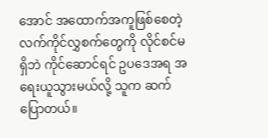အောင် အထောက်အကူဖြစ်စေတဲ့ လက်ကိုင်လွှစက်တွေကို လိုင်စင်မရှိဘဲ ကိုင်ဆောင်ရင် ဥပဒေအရ အရေးယူသွားမယ်လို့ သူက ဆက်ပြောတယ်။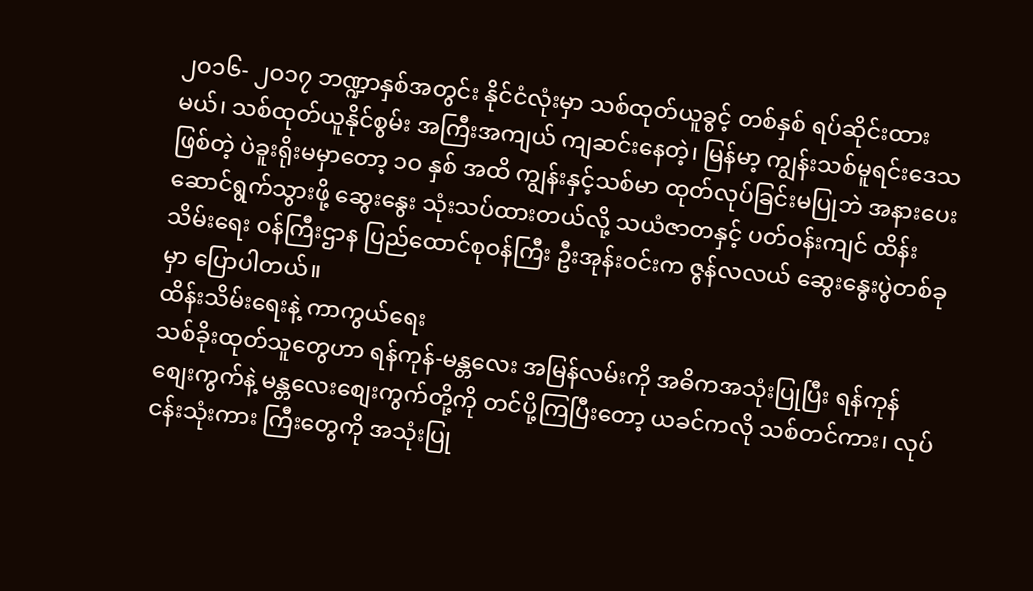၂ဝ၁၆- ၂ဝ၁၇ ဘဏ္ဍာနှစ်အတွင်း နိုင်ငံလုံးမှာ သစ်ထုတ်ယူခွင့် တစ်နှစ် ရပ်ဆိုင်းထားမယ်၊ သစ်ထုတ်ယူနိုင်စွမ်း အကြီးအကျယ် ကျဆင်းနေတဲ့၊ မြန်မာ့ ကျွန်းသစ်မူရင်းဒေသဖြစ်တဲ့ ပဲခူးရိုးမမှာတော့ ၁ဝ နှစ် အထိ ကျွန်းနှင့်သစ်မာ ထုတ်လုပ်ခြင်းမပြုဘဲ အနားပေးဆောင်ရွက်သွားဖို့ ဆွေးနွေး သုံးသပ်ထားတယ်လို့ သယံဇာတနှင့် ပတ်ဝန်းကျင် ထိန်းသိမ်းရေး ဝန်ကြီးဌာန ပြည်ထောင်စုဝန်ကြီး ဦးအုန်းဝင်းက ဇွန်လလယ် ဆွေးနွေးပွဲတစ်ခုမှာ ပြောပါတယ်။
ထိန်းသိမ်းရေးနဲ့ ကာကွယ်ရေး
သစ်ခိုးထုတ်သူတွေဟာ ရန်ကုန်-မန္တလေး အမြန်လမ်းကို အဓိကအသုံးပြုပြီး ရန်ကုန်စျေးကွက်နဲ့ မန္တလေးစျေးကွက်တို့ကို တင်ပို့ကြပြီးတော့ ယခင်ကလို သစ်တင်ကား၊ လုပ်ငန်းသုံးကား ကြီးတွေကို အသုံးပြု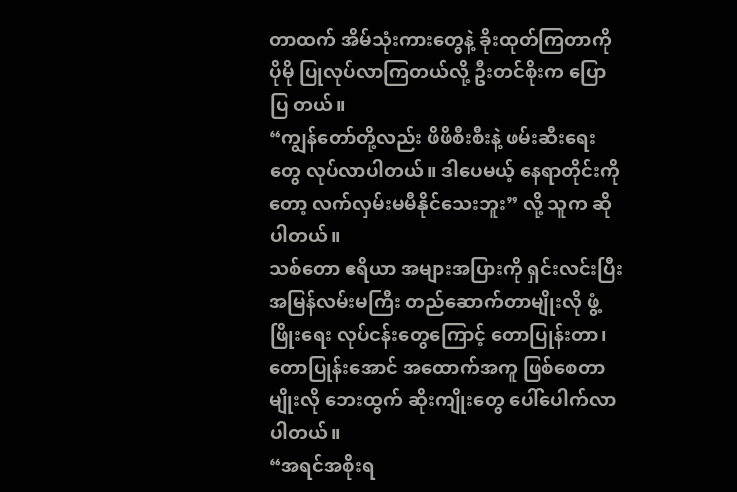တာထက် အိမ်သုံးကားတွေနဲ့ ခိုးထုတ်ကြတာကို ပိုမို ပြုလုပ်လာကြတယ်လို့ ဦးတင်စိုးက ပြောပြ တယ်။
“ကျွန်တော်တို့လည်း ဖိဖိစီးစီးနဲ့ ဖမ်းဆီးရေးတွေ လုပ်လာပါတယ်။ ဒါပေမယ့် နေရာတိုင်းကိုတော့ လက်လှမ်းမမီနိုင်သေးဘူး” လို့ သူက ဆိုပါတယ်။
သစ်တော ဧရိယာ အများအပြားကို ရှင်းလင်းပြီး အမြန်လမ်းမကြီး တည်ဆောက်တာမျိုးလို ဖွံ့ဖြိုးရေး လုပ်ငန်းတွေကြောင့် တောပြုန်းတာ၊ တောပြုန်းအောင် အထောက်အကူ ဖြစ်စေတာမျိုးလို ဘေးထွက် ဆိုးကျိုးတွေ ပေါ်ပေါက်လာပါတယ်။
“အရင်အစိုးရ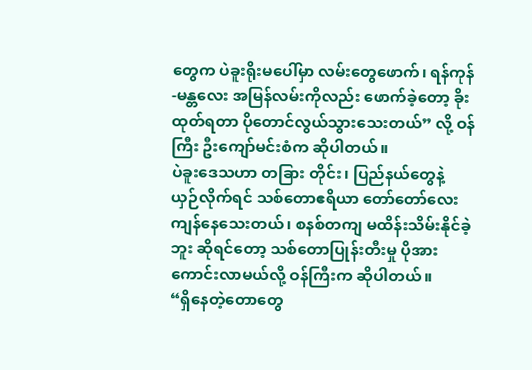တွေက ပဲခူးရိုးမပေါ်မှာ လမ်းတွေဖောက်၊ ရန်ကုန်-မန္တလေး အမြန်လမ်းကိုလည်း ဖောက်ခဲ့တော့ ခိုးထုတ်ရတာ ပိုတောင်လွယ်သွားသေးတယ်” လို့ ဝန်ကြီး ဦးကျော်မင်းစံက ဆိုပါတယ်။
ပဲခူးဒေသဟာ တခြား တိုင်း၊ ပြည်နယ်တွေနဲ့ ယှဉ်လိုက်ရင် သစ်တောဧရိယာ တော်တော်လေး ကျန်နေသေးတယ်၊ စနစ်တကျ မထိန်းသိမ်းနိုင်ခဲ့ဘူး ဆိုရင်တော့ သစ်တောပြုန်းတီးမှု ပိုအားကောင်းလာမယ်လို့ ဝန်ကြီးက ဆိုပါတယ်။
“ရှိနေတဲ့တောတွေ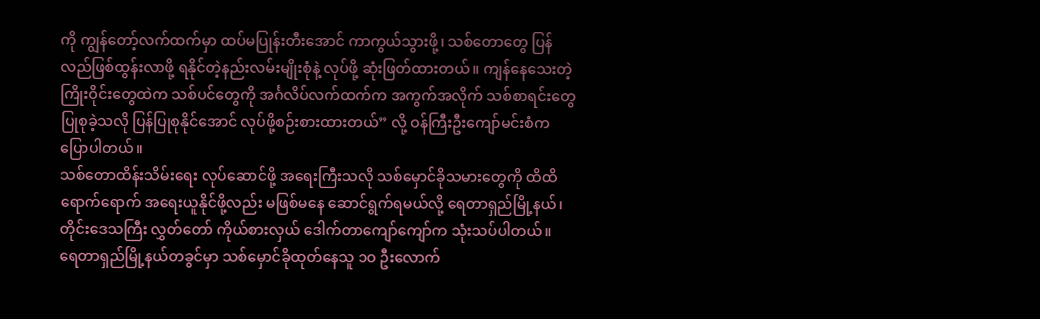ကို ကျွန်တော့်လက်ထက်မှာ ထပ်မပြုန်းတီးအောင် ကာကွယ်သွားဖို့၊ သစ်တောတွေ ပြန်လည်ဖြစ်ထွန်းလာဖို့ ရနိုင်တဲ့နည်းလမ်းမျိုးစုံနဲ့ လုပ်ဖို့ ဆုံးဖြတ်ထားတယ်။ ကျန်နေသေးတဲ့ ကြိုးဝိုင်းတွေထဲက သစ်ပင်တွေကို အင်္ဂလိပ်လက်ထက်က အကွက်အလိုက် သစ်စာရင်းတွေ ပြုစုခဲ့သလို ပြန်ပြုစုနိုင်အောင် လုပ်ဖို့စဉ်းစားထားတယ်” လို့ ဝန်ကြီးဦးကျော်မင်းစံက ပြောပါတယ်။
သစ်တောထိန်းသိမ်းရေး လုပ်ဆောင်ဖို့ အရေးကြီးသလို သစ်မှောင်ခိုသမားတွေကို ထိထိရောက်ရောက် အရေးယူနိုင်ဖို့လည်း မဖြစ်မနေ ဆောင်ရွက်ရမယ်လို့ ရေတာရှည်မြို့နယ်၊ တိုင်းဒေသကြီး လွှတ်တော် ကိုယ်စားလှယ် ဒေါက်တာကျော်ကျော်က သုံးသပ်ပါတယ်။
ရေတာရှည်မြို့နယ်တခွင်မှာ သစ်မှောင်ခိုထုတ်နေသူ ၁ဝ ဦးလောက်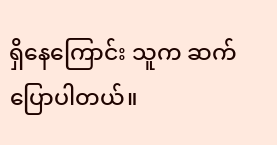ရှိနေကြောင်း သူက ဆက်ပြောပါတယ်။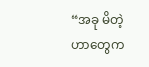“အခု မိတဲ့ဟာတွေက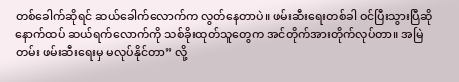တစ်ခေါက်ဆိုရင် ဆယ်ခေါက်လောက်က လွတ်နေတာပဲ။ ဖမ်းဆီးရေးတစ်ခါ ဝင်ပြီးသွားပြီဆို နောက်ထပ် ဆယ်ရက်လောက်ကို သစ်ခိုးထုတ်သူတွေက အင်တိုက်အားတိုက်လုပ်တာ။ အမြဲတမ်း ဖမ်းဆီးရေးမှ မလုပ်နိုင်တာ” လို့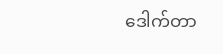ဒေါက်တာ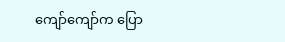ကျော်ကျော်က ပြော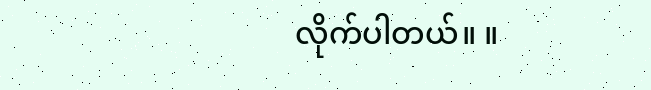လိုက်ပါတယ်။ ။